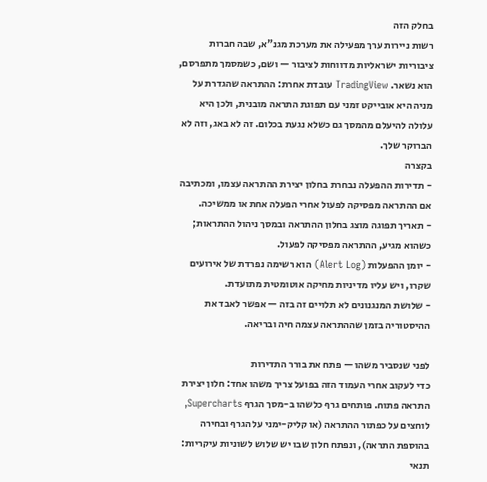בחלק הזה
רשות ניירות ערך מפעילה את מערכת מגנ"א, שבה חברות ציבוריות ישראליות מדווחות לציבור — ושם, כשמסמך מתפרסם, הוא נשאר. TradingView עובדת אחרת: ההתראה שהגדרת על מניה היא אובייקט זמני עם תפוגת התראה מובנית, ולכן היא עלולה להיעלם מהמסך גם כשלא נגעת בכלום. זה לא באג, וזה לא הברוקר שלך.
בקצרה
- תדירות ההפעלה נבחרת בחלון יצירת ההתראה עצמו, ומכתיבה אם ההתראה מפסיקה לפעול אחרי הפעלה אחת או ממשיכה.
- תאריך תפוגה מוצג בחלון ההתראה ובמסך ניהול ההתראות; כשהוא מגיע, ההתראה מפסיקה לפעול.
- יומן ההפעלות (Alert Log) הוא רשימה נפרדת של אירועים שקרו, ויש עליו מדיניות מחיקה אוטומטית מתועדת.
- שלושת המנגנונים לא תלויים זה בזה — אפשר לאבד את ההיסטוריה בזמן שההתראה עצמה חיה ובריאה.

לפני שנסביר משהו — פתח את בורר התדירות
כדי לעקוב אחרי העמוד הזה בפועל צריך משהו אחד: חלון יצירת התראה פתוח. פותחים גרף כלשהו ב-מסך הגרף Supercharts, לוחצים על כפתור ההתראה (או קליק-ימני על הגרף ובחירה בהוספת התראה), ונפתח חלון שבו יש שלוש לשוניות עיקריות: תנאי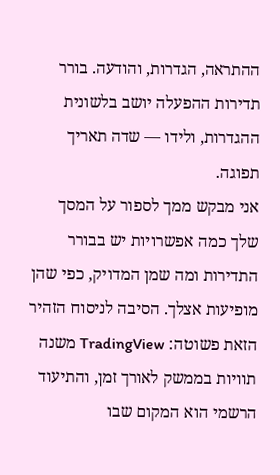ההתראה, הגדרות, והודעה. בורר תדירות ההפעלה יושב בלשונית ההגדרות, ולידו — שדה תאריך תפוגה.
אני מבקש ממך לספור על המסך שלך כמה אפשרויות יש בבורר התדירות ומה שמן המדויק, כפי שהן מופיעות אצלך. הסיבה לניסוח הזהיר הזאת פשוטה: TradingView משנה תוויות בממשק לאורך זמן, והתיעוד הרשמי הוא המקום שבו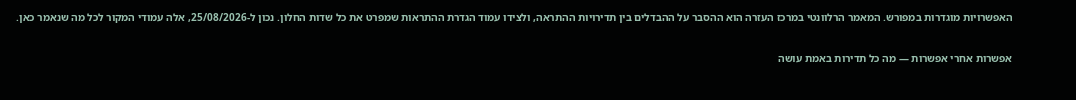האפשרויות מוגדרות במפורש. המאמר הרלוונטי במרכז העזרה הוא ההסבר על ההבדלים בין תדירויות ההתראה, ולצידו עמוד הגדרת ההתראות שמפרט את כל שדות החלון. נכון ל-25/08/2026, אלה עמודי המקור לכל מה שנאמר כאן.

אפשרות אחרי אפשרות — מה כל תדירות באמת עושה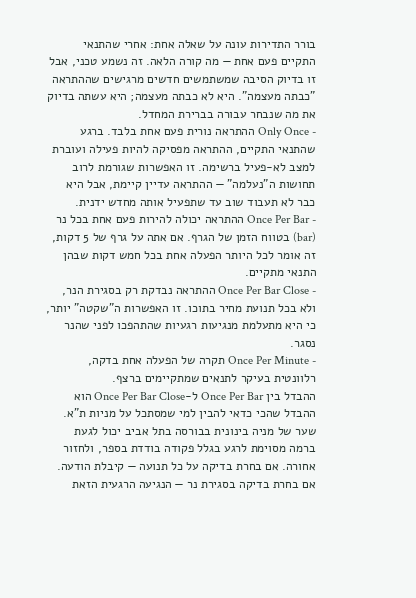בורר התדירות עונה על שאלה אחת: אחרי שהתנאי התקיים פעם אחת — מה קורה הלאה. זה נשמע טכני, אבל זו בדיוק הסיבה שמשתמשים חדשים מרגישים שההתראה "כבתה מעצמה". היא לא כבתה מעצמה; היא עשתה בדיוק את מה שנבחר עבורה בברירת המחדל.
- Only Once ההתראה נורית פעם אחת בלבד. ברגע שהתנאי התקיים, ההתראה מפסיקה להיות פעילה ועוברת למצב לא-פעיל ברשימה. זו האפשרות שגורמת לרוב תחושות ה"נעלמה" — ההתראה עדיין קיימת, אבל היא כבר לא תעבוד שוב עד שתפעיל אותה מחדש ידנית.
- Once Per Bar ההתראה יכולה להירות פעם אחת בכל נר (bar) בטווח הזמן של הגרף. אם אתה על גרף של 5 דקות, זה אומר לכל היותר הפעלה אחת בכל חמש דקות שבהן התנאי מתקיים.
- Once Per Bar Close ההתראה נבדקת רק בסגירת הנר, ולא בכל תנועת מחיר בתוכו. זו האפשרות ה"שקטה" יותר, כי היא מתעלמת מנגיעות רגעיות שהתהפכו לפני שהנר נסגר.
- Once Per Minute תקרה של הפעלה אחת בדקה, רלוונטית בעיקר לתנאים שמתקיימים ברצף.
ההבדל בין Once Per Bar ל-Once Per Bar Close הוא ההבדל שהכי כדאי להבין למי שמסתכל על מניות ת"א. שער של מניה בינונית בבורסה בתל אביב יכול לגעת ברמה מסוימת לרגע בגלל פקודה בודדת בספר, ולחזור אחורה. אם בחרת בדיקה על כל תנועה — קיבלת הודעה. אם בחרת בדיקה בסגירת נר — הנגיעה הרגעית הזאת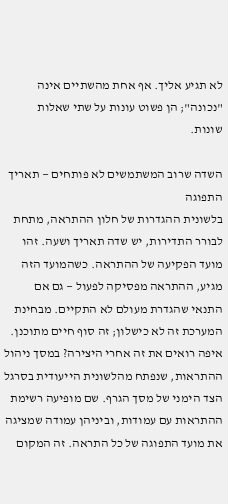לא תגיע אליך. אף אחת מהשתיים אינה "נכונה"; הן פשוט עונות על שתי שאלות שונות.

השדה שרוב המשתמשים לא פותחים — תאריך התפוגה
בלשונית ההגדרות של חלון ההתראה, מתחת לבורר התדירות, יש שדה תאריך ושעה. זהו מועד הפקיעה של ההתראה. כשהמועד הזה מגיע, ההתראה מפסיקה לפעול — גם אם התנאי שהגדרת מעולם לא התקיים. מבחינת המערכת זה לא כישלון; זה סוף חיים מתוכנן.
איפה רואים את זה אחרי היצירה? במסך ניהול ההתראות, שנפתח מהלשונית הייעודית בסרגל הצד הימני של מסך הגרף. שם מופיעה רשימת ההתראות עם עמודות, וביניהן עמודה שמציגה את מועד התפוגה של כל התראה. זה המקום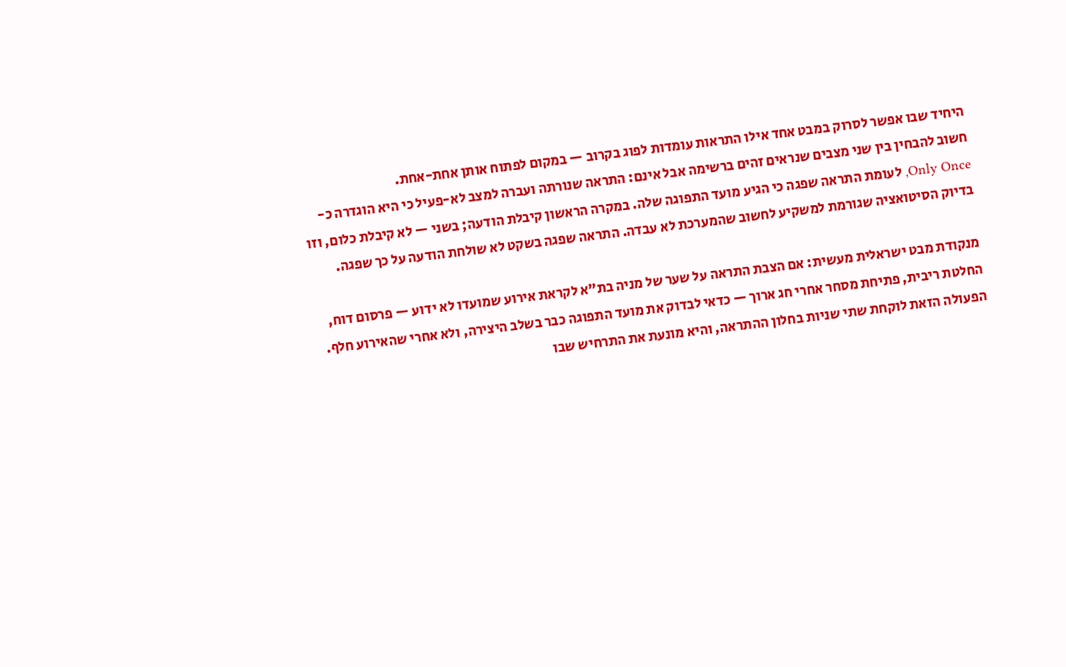היחיד שבו אפשר לסרוק במבט אחד אילו התראות עומדות לפוג בקרוב — במקום לפתוח אותן אחת-אחת.
חשוב להבחין בין שני מצבים שנראים זהים ברשימה אבל אינם: התראה שנורתה ועברה למצב לא-פעיל כי היא הוגדרה כ-Only Once, לעומת התראה שפגה כי הגיע מועד התפוגה שלה. במקרה הראשון קיבלת הודעה; בשני — לא קיבלת כלום, וזו בדיוק הסיטואציה שגורמת למשקיע לחשוב שהמערכת לא עבדה. התראה שפגה בשקט לא שולחת הודעה על כך שפגה.

מנקודת מבט ישראלית מעשית: אם הצבת התראה על שער של מניה בת"א לקראת אירוע שמועדו לא ידוע — פרסום דוח, החלטת ריבית, פתיחת מסחר אחרי חג ארוך — כדאי לבדוק את מועד התפוגה כבר בשלב היצירה, ולא אחרי שהאירוע חלף. הפעולה הזאת לוקחת שתי שניות בחלון ההתראה, והיא מונעת את התרחיש שבו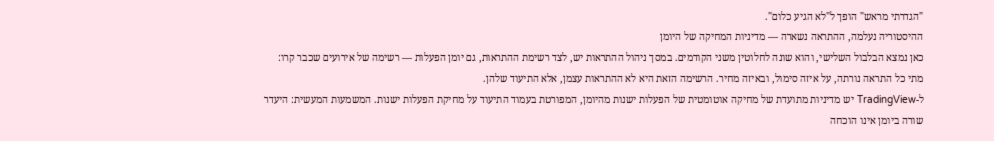"הגדרתי מראש" הופך ל"לא הגיע כלום".
ההיסטוריה נעלמה, ההתראה נשארה — מדיניות המחיקה של היומן
כאן נמצא הבלבול השלישי, והוא שונה לחלוטין משני הקודמים. במסך ניהול ההתראות יש, לצד רשימת ההתראות, גם יומן הפעלות — רשימה של אירועים שכבר קרו: מתי כל התראה נורתה, על איזה סימול, ובאיזה מחיר. הרשימה הזאת היא לא ההתראות עצמן, אלא התיעוד שלהן.
ל-TradingView יש מדיניות מתועדת של מחיקה אוטומטית של הפעלות ישנות מהיומן, המפורטת בעמוד התיעוד על מחיקת הפעלות ישנות. המשמעות המעשית: היעדר שורה ביומן אינו הוכחה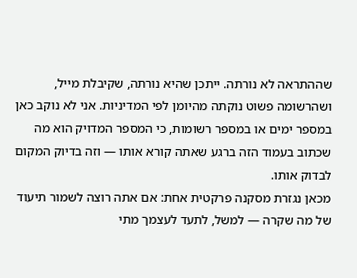שההתראה לא נורתה. ייתכן שהיא נורתה, שקיבלת מייל, ושהרשומה פשוט נוקתה מהיומן לפי המדיניות. אני לא נוקב כאן במספר ימים או במספר רשומות, כי המספר המדויק הוא מה שכתוב בעמוד הזה ברגע שאתה קורא אותו — וזה בדיוק המקום לבדוק אותו.
מכאן נגזרת מסקנה פרקטית אחת: אם אתה רוצה לשמור תיעוד של מה שקרה — למשל, לתעד לעצמך מתי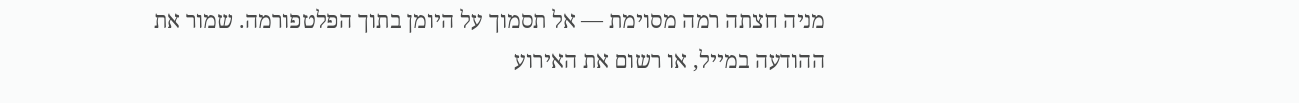מניה חצתה רמה מסוימת — אל תסמוך על היומן בתוך הפלטפורמה. שמור את ההודעה במייל, או רשום את האירוע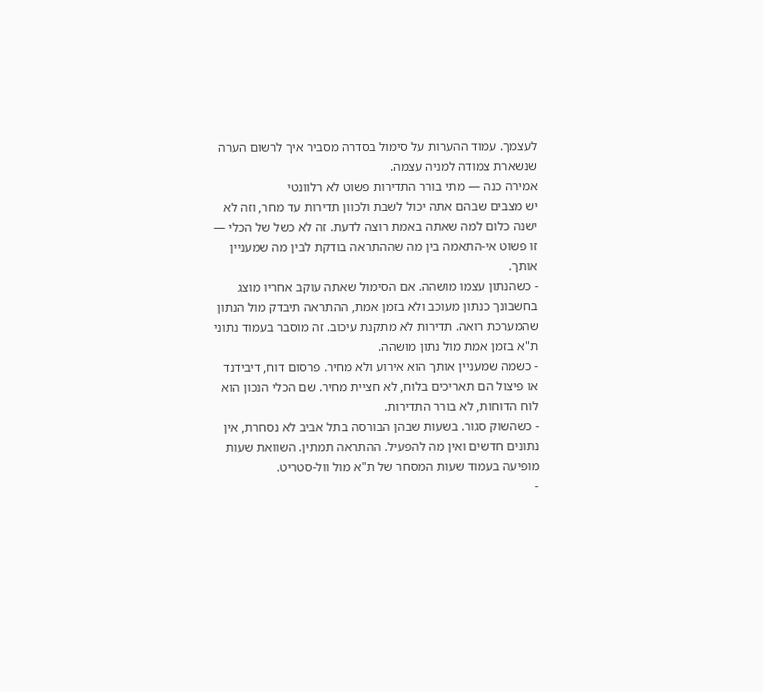לעצמך. עמוד ההערות על סימול בסדרה מסביר איך לרשום הערה שנשארת צמודה למניה עצמה.
אמירה כנה — מתי בורר התדירות פשוט לא רלוונטי
יש מצבים שבהם אתה יכול לשבת ולכוון תדירות עד מחר, וזה לא ישנה כלום למה שאתה באמת רוצה לדעת. זה לא כשל של הכלי — זו פשוט אי-התאמה בין מה שההתראה בודקת לבין מה שמעניין אותך.
- כשהנתון עצמו מושהה. אם הסימול שאתה עוקב אחריו מוצג בחשבונך כנתון מעוכב ולא בזמן אמת, ההתראה תיבדק מול הנתון שהמערכת רואה. תדירות לא מתקנת עיכוב. זה מוסבר בעמוד נתוני ת"א בזמן אמת מול נתון מושהה.
- כשמה שמעניין אותך הוא אירוע ולא מחיר. פרסום דוח, דיבידנד או פיצול הם תאריכים בלוח, לא חציית מחיר. שם הכלי הנכון הוא לוח הדוחות, לא בורר התדירות.
- כשהשוק סגור. בשעות שבהן הבורסה בתל אביב לא נסחרת, אין נתונים חדשים ואין מה להפעיל. ההתראה תמתין. השוואת שעות מופיעה בעמוד שעות המסחר של ת"א מול וול-סטריט.
-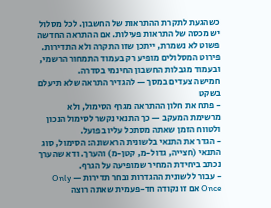כשהגעת לתקרת ההתראות של החשבון. לכל מסלול יש מכסה של התראות פעילות. אם ההתראה החדשה פשוט לא נשמרת, ייתכן שזו התקרה ולא התדירות. פירוט המסלולים מופיע רק בעמוד התמחור הרשמי, ובעמוד מגבלות החשבון החינמי בסדרה.
חמישה צעדים במסך — להגדיר התראה שלא תיעלם בשקט
- פתח את חלון ההתראה מגרף הסימול, ולא מרשימת המעקב — כך התנאי נקשר לסימול הנכון ולטווח הזמן שאתה מסתכל עליו בפועל.
- הגדר את התנאי בלשונית הראשונה: הסימול, סוג התנאי (חצייה, גדול-מ, קטן-מ) והערך. ודא שהערך נכתב ביחידת המחיר שמופיעה על הגרף.
- עבור ללשונית ההגדרות ובחר תדירות — Only Once אם זו נקודה חד-פעמית שאתה רוצה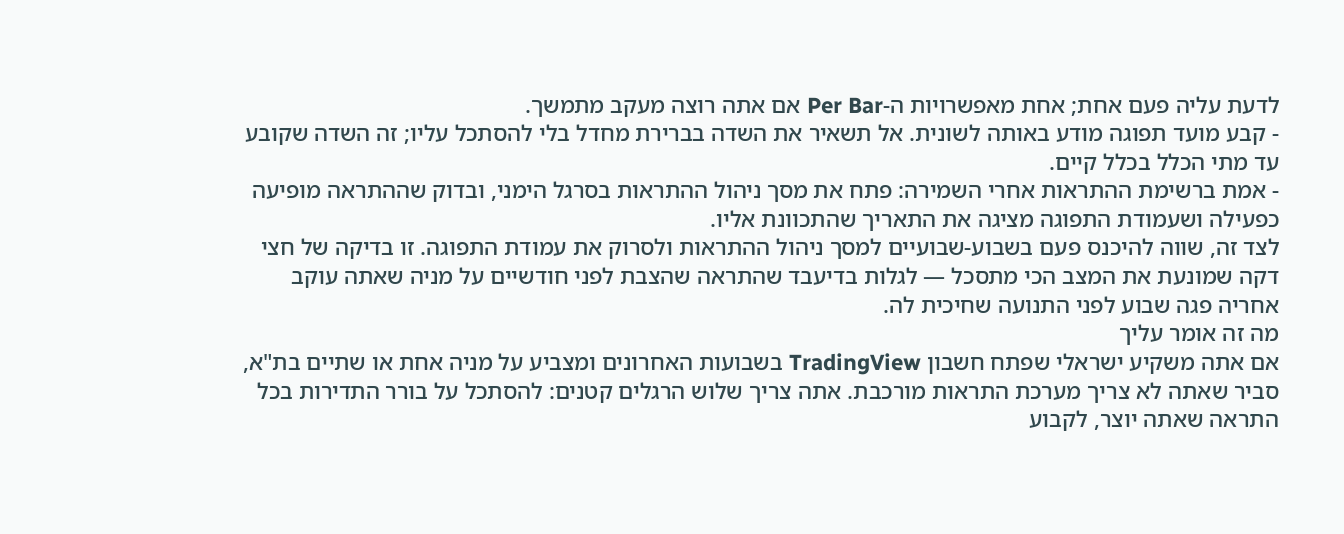לדעת עליה פעם אחת; אחת מאפשרויות ה-Per Bar אם אתה רוצה מעקב מתמשך.
- קבע מועד תפוגה מודע באותה לשונית. אל תשאיר את השדה בברירת מחדל בלי להסתכל עליו; זה השדה שקובע עד מתי הכלל בכלל קיים.
- אמת ברשימת ההתראות אחרי השמירה: פתח את מסך ניהול ההתראות בסרגל הימני, ובדוק שההתראה מופיעה כפעילה ושעמודת התפוגה מציגה את התאריך שהתכוונת אליו.
לצד זה, שווה להיכנס פעם בשבוע-שבועיים למסך ניהול ההתראות ולסרוק את עמודת התפוגה. זו בדיקה של חצי דקה שמונעת את המצב הכי מתסכל — לגלות בדיעבד שהתראה שהצבת לפני חודשיים על מניה שאתה עוקב אחריה פגה שבוע לפני התנועה שחיכית לה.
מה זה אומר עליך
אם אתה משקיע ישראלי שפתח חשבון TradingView בשבועות האחרונים ומצביע על מניה אחת או שתיים בת"א, סביר שאתה לא צריך מערכת התראות מורכבת. אתה צריך שלוש הרגלים קטנים: להסתכל על בורר התדירות בכל התראה שאתה יוצר, לקבוע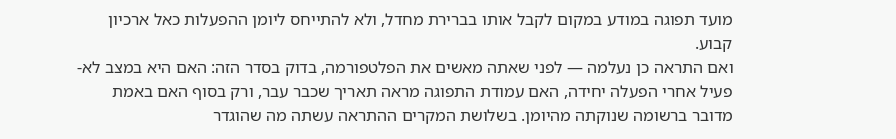מועד תפוגה במודע במקום לקבל אותו בברירת מחדל, ולא להתייחס ליומן ההפעלות כאל ארכיון קבוע.
ואם התראה כן נעלמה — לפני שאתה מאשים את הפלטפורמה, בדוק בסדר הזה: האם היא במצב לא-פעיל אחרי הפעלה יחידה, האם עמודת התפוגה מראה תאריך שכבר עבר, ורק בסוף האם באמת מדובר ברשומה שנוקתה מהיומן. בשלושת המקרים ההתראה עשתה מה שהוגדר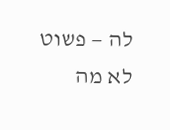לה — פשוט לא מה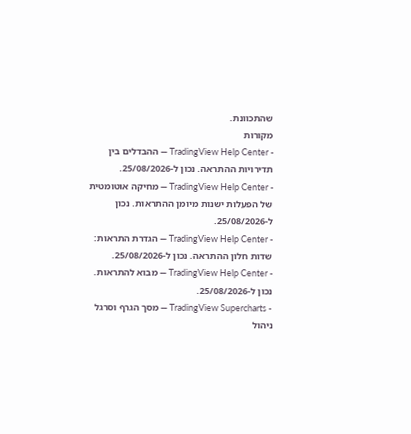שהתכוונת.
מקורות
- TradingView Help Center — ההבדלים בין תדירויות ההתראה. נכון ל-25/08/2026.
- TradingView Help Center — מחיקה אוטומטית של הפעלות ישנות מיומן ההתראות. נכון ל-25/08/2026.
- TradingView Help Center — הגדרת התראות: שדות חלון ההתראה. נכון ל-25/08/2026.
- TradingView Help Center — מבוא להתראות. נכון ל-25/08/2026.
- TradingView Supercharts — מסך הגרף וסרגל ניהול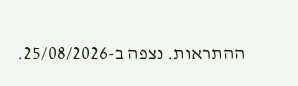ההתראות. נצפה ב-25/08/2026.